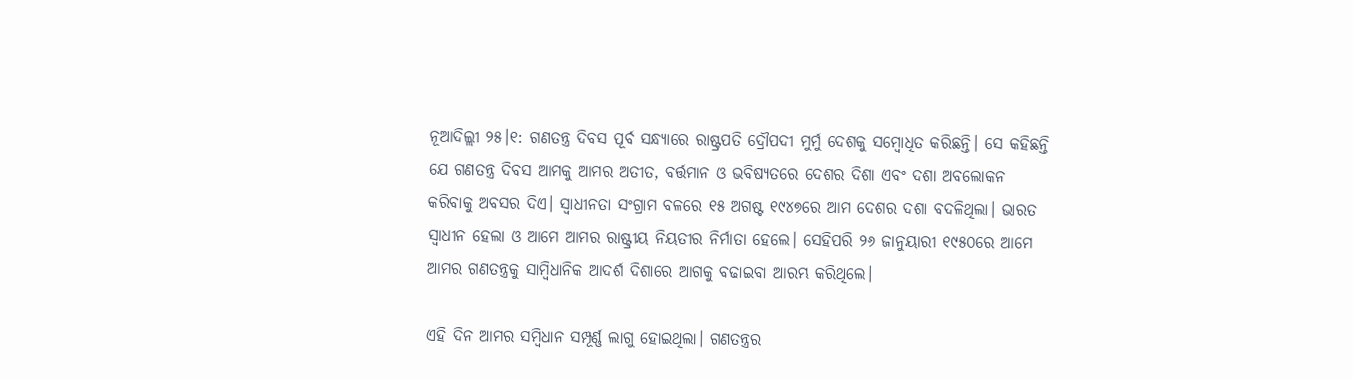ନୂଆଦିଲ୍ଲୀ ୨୫।୧: ଗଣତନ୍ତ୍ର ଦିବସ ପୂର୍ବ ସନ୍ଧ୍ୟାରେ ରାଷ୍ଟ୍ରପତି ଦ୍ରୌପଦୀ ମୁର୍ମୁ ଦେଶକୁ ସମ୍ବୋଧିତ କରିଛନ୍ତି। ସେ କହିଛନ୍ତି ଯେ ଗଣତନ୍ତ୍ର ଦିବସ ଆମକୁ ଆମର ଅତୀତ, ବର୍ତ୍ତମାନ ଓ ଭବିଷ୍ୟତରେ ଦେଶର ଦିଶା ଏବଂ ଦଶା ଅବଲୋକନ କରିବାକୁ ଅବସର ଦିଏ। ସ୍ୱାଧୀନତା ସଂଗ୍ରାମ ବଳରେ ୧୫ ଅଗଷ୍ଟ ୧୯୪୭ରେ ଆମ ଦେଶର ଦଶା ବଦଳିଥିଲା। ଭାରତ ସ୍ୱାଧୀନ ହେଲା ଓ ଆମେ ଆମର ରାଷ୍ଟ୍ରୀୟ ନିୟତୀର ନିର୍ମାତା ହେଲେ। ସେହିପରି ୨୬ ଜାନୁୟାରୀ ୧୯୫୦ରେ ଆମେ ଆମର ଗଣତନ୍ତ୍ରକୁ ସାମ୍ବିଧାନିକ ଆଦର୍ଶ ଦିଶାରେ ଆଗକୁ ବଢାଇବା ଆରମ୍ଭ କରିଥିଲେ।

ଏହି ଦିନ ଆମର ସମ୍ବିଧାନ ସମ୍ପୂର୍ଣ୍ଣ ଲାଗୁ ହୋଇଥିଲା। ଗଣତନ୍ତ୍ରର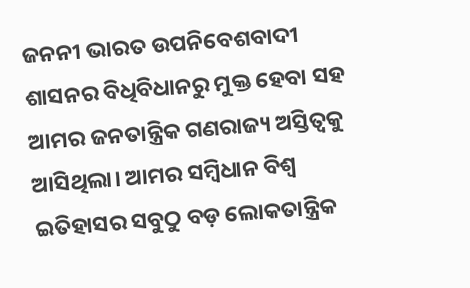ଜନନୀ ଭାରତ ଉପନିବେଶବାଦୀ ଶାସନର ବିଧିବିଧାନରୁ ମୁକ୍ତ ହେବା ସହ ଆମର ଜନତାନ୍ତ୍ରିକ ଗଣରାଜ୍ୟ ଅସ୍ତିତ୍ୱକୁ ଆସିଥିଲା। ଆମର ସମ୍ବିଧାନ ବିଶ୍ୱ ଇତିହାସର ସବୁଠୁ ବଡ଼ ଲୋକତାନ୍ତ୍ରିକ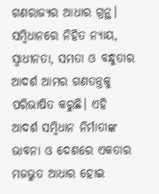ଗଣରାଜ୍ୟର ଆଧାର ଗ୍ରନ୍ଥ। ସମ୍ବିଧାନରେ ନିହିତ ନ୍ୟାୟ, ସ୍ୱାଧୀନତା, ସମତା ଓ ବନ୍ଧୁତାର ଆଦର୍ଶ ଆମର ଗଣତନ୍ତ୍ରକୁ ପରିଭାଷିତ କରୁଛି। ଏହି ଆଦର୍ଶ ସମ୍ବିଧାନ ନିର୍ମାତାଙ୍କ ଭାବନା ଓ ଦେଶରେ ଏକତାର ମଜଭୁତ ଆଧାର ହୋଇ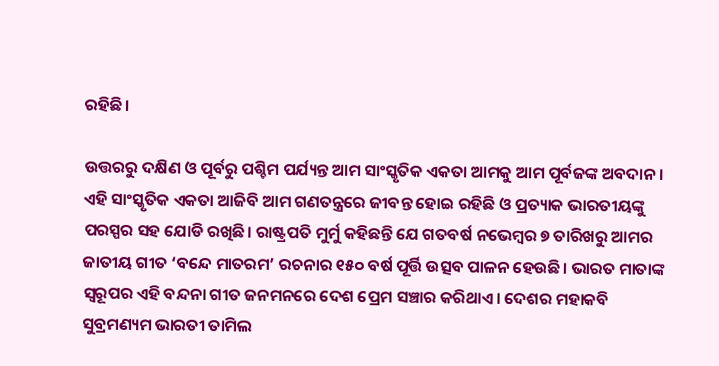ରହିଛି।

ଉତ୍ତରରୁ ଦକ୍ଷିଣ ଓ ପୂର୍ବରୁ ପଶ୍ଚିମ ପର୍ଯ୍ୟନ୍ତ ଆମ ସାଂସ୍କୃତିକ ଏକତା ଆମକୁ ଆମ ପୂର୍ବଜଙ୍କ ଅବଦାନ। ଏହି ସାଂସ୍କୃତିକ ଏକତା ଆଜିବି ଆମ ଗଣତନ୍ତ୍ରରେ ଜୀବନ୍ତ ହୋଇ ରହିଛି ଓ ପ୍ରତ୍ୟାକ ଭାରତୀୟଙ୍କୁ ପରସ୍ପର ସହ ଯୋଡି ରଖିଛି। ରାଷ୍ଟ୍ରପତି ମୁର୍ମୁ କହିଛନ୍ତି ଯେ ଗତବର୍ଷ ନଭେମ୍ବର ୭ ତାରିଖରୁ ଆମର ଜାତୀୟ ଗୀତ ‘ବନ୍ଦେ ମାତରମ’ ରଚନାର ୧୫୦ ବର୍ଷ ପୂର୍ତ୍ତି ଉତ୍ସବ ପାଳନ ହେଉଛି। ଭାରତ ମାତାଙ୍କ ସ୍ୱରୂପର ଏହି ବନ୍ଦନା ଗୀତ ଜନମନରେ ଦେଶ ପ୍ରେମ ସଞ୍ଚାର କରିଥାଏ। ଦେଶର ମହାକବି ସୁବ୍ରମଣ୍ୟମ ଭାରତୀ ତାମିଲ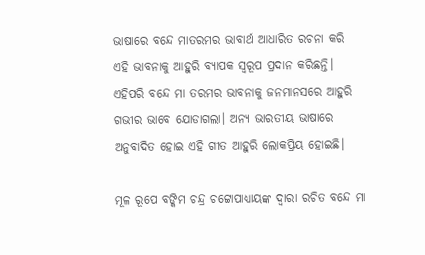ଭାଷାରେ ବନ୍ଦେ ମାତରମର ଭାବାର୍ଥ ଆଧାରିତ ରଚନା କରି ଏହି ଭାବନାକୁ ଆହୁରି ବ୍ୟାପକ ସ୍ୱରୂପ ପ୍ରଦାନ କରିଛନ୍ତି। ଏହିପରି ବନ୍ଦେ ମା ତରମର ଭାବନାକୁ ଜନମାନସରେ ଆହୁରି ଗଭୀର ଭାବେ ଯୋଡାଗଲା। ଅନ୍ୟ ଭାରତୀୟ ଭାଷାରେ ଅନୁବାଦିତ ହୋଇ ଏହି ଗୀତ ଆହୁରି ଲୋକପ୍ରିୟ ହୋଇଛି।

ମୂଳ ରୂପେ ବଙ୍କିମ ଚନ୍ଦ୍ର ଚଟ୍ଟୋପାଧ୍ୟାୟଙ୍କ ଦ୍ୱାରା ରଚିତ ବନ୍ଦେ ମା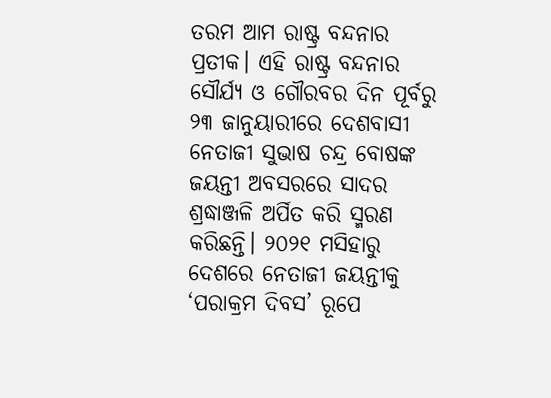ତରମ ଆମ ରାଷ୍ଟ୍ର ବନ୍ଦନାର ପ୍ରତୀକ। ଏହି ରାଷ୍ଟ୍ର ବନ୍ଦନାର ସୌର୍ଯ୍ୟ ଓ ଗୌରବର ଦିନ ପୂର୍ବରୁ ୨୩ ଜାନୁୟାରୀରେ ଦେଶବାସୀ ନେତାଜୀ ସୁଭାଷ ଚନ୍ଦ୍ର ବୋଷଙ୍କ ଜୟନ୍ତୀ ଅବସରରେ ସାଦର ଶ୍ରଦ୍ଧାଞ୍ଜଳି ଅର୍ପିତ କରି ସ୍ମରଣ କରିଛନ୍ତି। ୨୦୨୧ ମସିହାରୁ ଦେଶରେ ନେତାଜୀ ଜୟନ୍ତୀକୁ ‘ପରାକ୍ରମ ଦିବସ’ ରୂପେ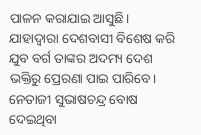ପାଳନ କରାଯାଇ ଆସୁଛି। ଯାହାଦ୍ୱାରା ଦେଶବାସୀ ବିଶେଷ କରି ଯୁବ ବର୍ଗ ତାଙ୍କର ଅଦମ୍ୟ ଦେଶ ଭକ୍ତିରୁ ପ୍ରେରଣା ପାଇ ପାରିବେ। ନେତାଜୀ ସୁଭାଷଚନ୍ଦ୍ର ବୋଷ ଦେଇଥିବା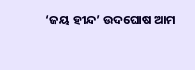‘ଜୟ ହୀନ୍ଦ’ ଉଦଘୋଷ ଆମ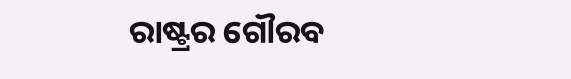ରାଷ୍ଟ୍ରର ଗୌରବ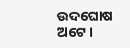ଉଦଘୋଷ ଅଟେ।